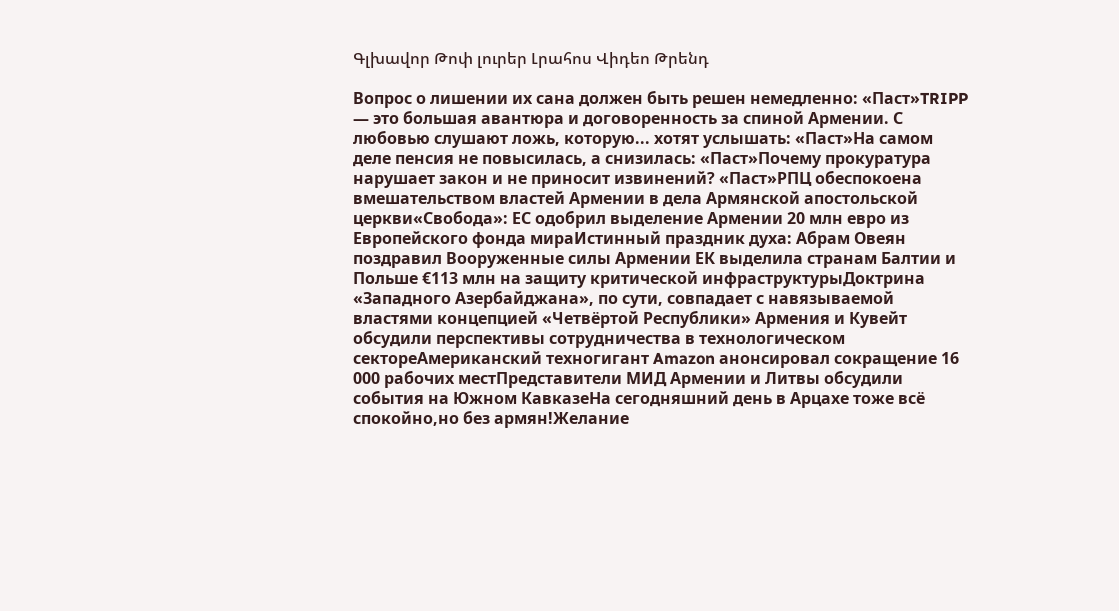Գլխավոր Թոփ լուրեր Լրահոս Վիդեո Թրենդ

Вопрос о лишении их сана должен быть решен немедленно: «Паст»TRIPP — это большая авантюра и договоренность за спиной Армении. С любовью слушают ложь, которую... хотят услышать: «Паст»На самом деле пенсия не повысилась, а снизилась: «Паст»Почему прокуратура нарушает закон и не приносит извинений? «Паст»РПЦ обеспокоена вмешательством властей Армении в дела Армянской апостольской церкви«Свобода»: ЕС одобрил выделение Армении 20 млн евро из Европейского фонда мираИстинный праздник духа: Абрам Овеян поздравил Вооруженные силы Армении ЕК выделила странам Балтии и Польше €113 млн на защиту критической инфраструктурыДоктрина «Западного Азербайджана», по сути, совпадает с навязываемой властями концепцией «Четвёртой Республики» Армения и Кувейт обсудили перспективы сотрудничества в технологическом сектореАмериканский техногигант Amazon анонсировал сокращение 16 000 рабочих местПредставители МИД Армении и Литвы обсудили события на Южном КавказеНа сегодняшний день в Арцахе тоже всё спокойно,но без армян!Желание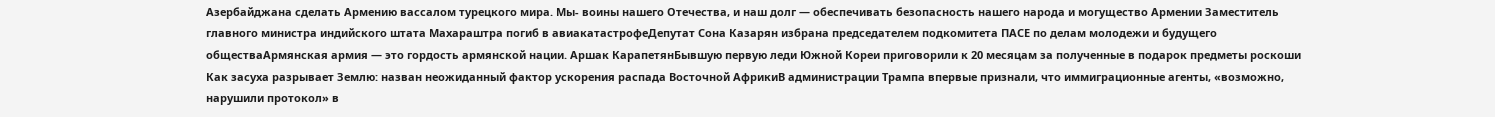Азербайджана сделать Армению вассалом турецкого мира. Мы- воины нашего Отечества, и наш долг — обеспечивать безопасность нашего народа и могущество Армении Заместитель главного министра индийского штата Махараштра погиб в авиакатастрофеДепутат Сона Казарян избрана председателем подкомитета ПАСЕ по делам молодежи и будущего обществаАрмянская армия — это гордость армянской нации. Аршак КарапетянБывшую первую леди Южной Кореи приговорили к 20 месяцам за полученные в подарок предметы роскоши Как засуха разрывает Землю: назван неожиданный фактор ускорения распада Восточной АфрикиВ администрации Трампа впервые признали, что иммиграционные агенты, «возможно, нарушили протокол» в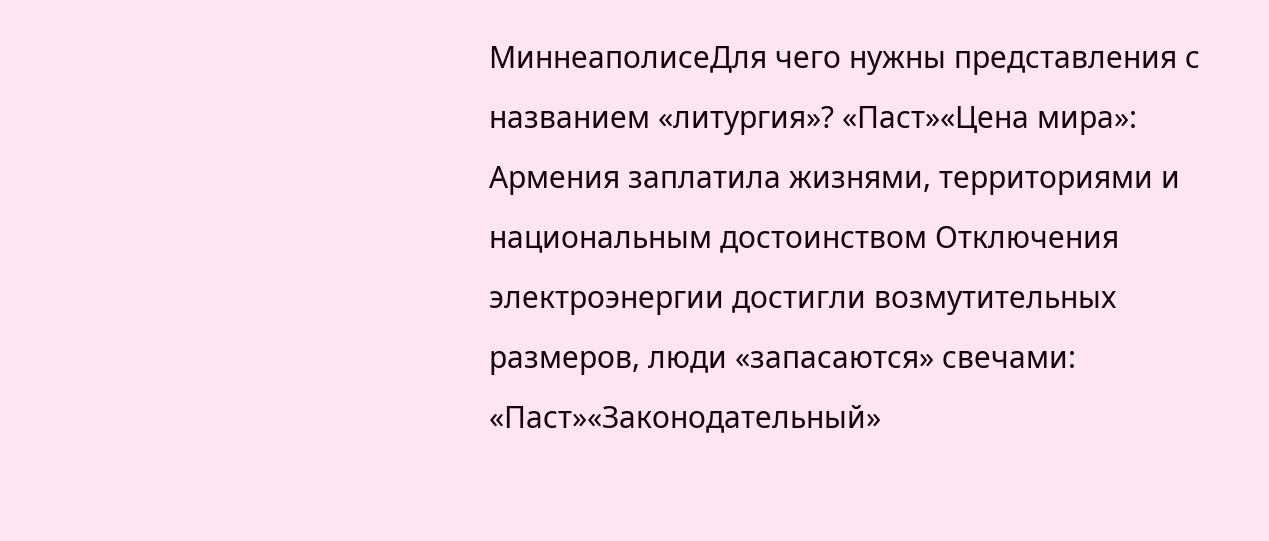МиннеаполисеДля чего нужны представления с названием «литургия»? «Паст»«Цена мира»: Армения заплатила жизнями, территориями и национальным достоинством Отключения электроэнергии достигли возмутительных размеров, люди «запасаются» свечами: «Паст»«Законодательный»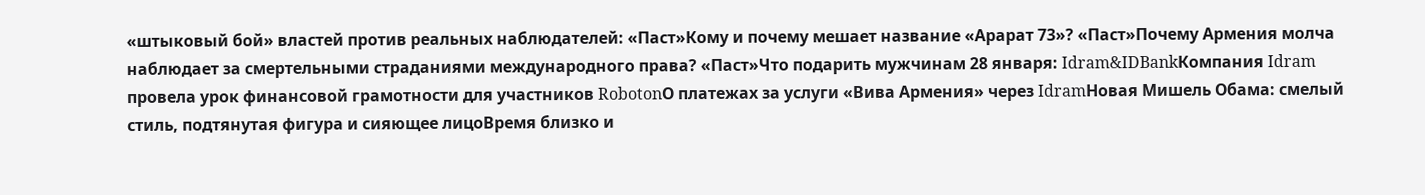«штыковый бой» властей против реальных наблюдателей: «Паст»Кому и почему мешает название «Арарат 73»? «Паст»Почему Армения молча наблюдает за смертельными страданиями международного права? «Паст»Что подарить мужчинам 28 января: Idram&IDBankКомпания Idram провела урок финансовой грамотности для участников RobotonО платежах за услуги «Вива Армения» через IdramНовая Мишель Обама: смелый стиль, подтянутая фигура и сияющее лицоВремя близко и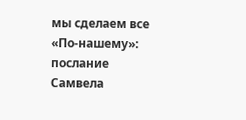мы сделаем все «По-нашему»: послание Самвела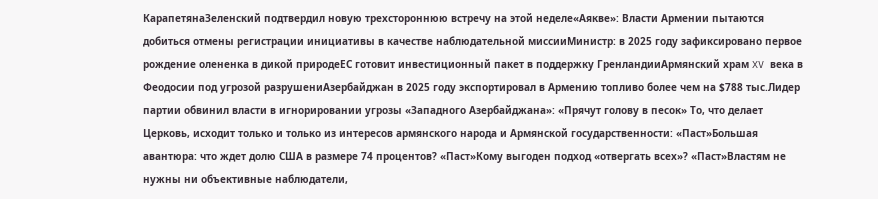КарапетянаЗеленский подтвердил новую трехстороннюю встречу на этой неделе«Аякве»: Власти Армении пытаются добиться отмены регистрации инициативы в качестве наблюдательной миссииМинистр: в 2025 году зафиксировано первое рождение олененка в дикой природеЕС готовит инвестиционный пакет в поддержку ГренландииАрмянский храм XV века в Феодосии под угрозой разрушениАзербайджан в 2025 году экспортировал в Армению топливо более чем на $788 тыс.Лидер партии обвинил власти в игнорировании угрозы «Западного Азербайджана»: «Прячут голову в песок» То, что делает Церковь, исходит только и только из интересов армянского народа и Армянской государственности: «Паст»Большая авантюра: что ждет долю США в размере 74 процентов? «Паст»Кому выгоден подход «отвергать всех»? «Паст»Властям не нужны ни объективные наблюдатели,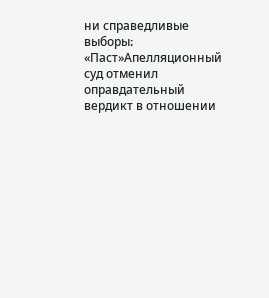ни справедливые выборы։ «Паст»Апелляционный суд отменил оправдательный вердикт в отношении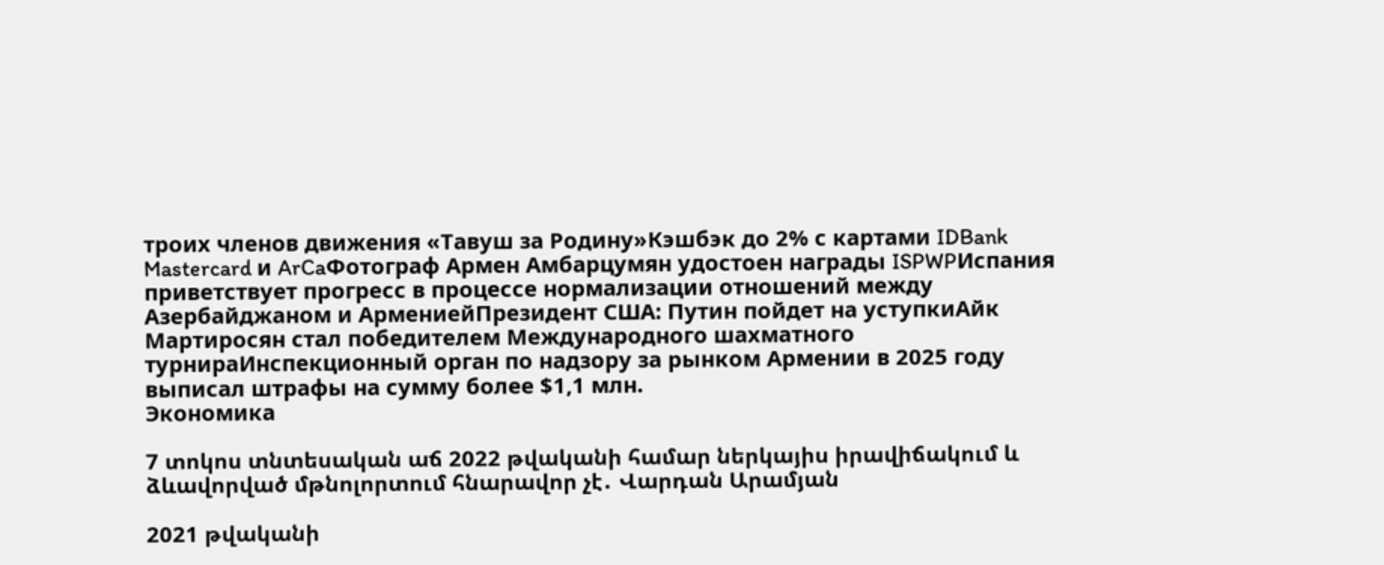троих членов движения «Тавуш за Родину»Кэшбэк до 2% с картами IDBank Mastercard и ArCaФотограф Армен Амбарцумян удостоен награды ISPWPИспания приветствует прогресс в процессе нормализации отношений между Азербайджаном и АрмениейПрезидент США: Путин пойдет на уступкиАйк Мартиросян стал победителем Международного шахматного турнираИнспекционный орган по надзору за рынком Армении в 2025 году выписал штрафы на сумму более $1,1 млн.
Экономика

7 տոկոս տնտեսական աճ 2022 թվականի համար ներկայիս իրավիճակում և ձևավորված մթնոլորտում հնարավոր չէ․ Վարդան Արամյան

2021 թվականի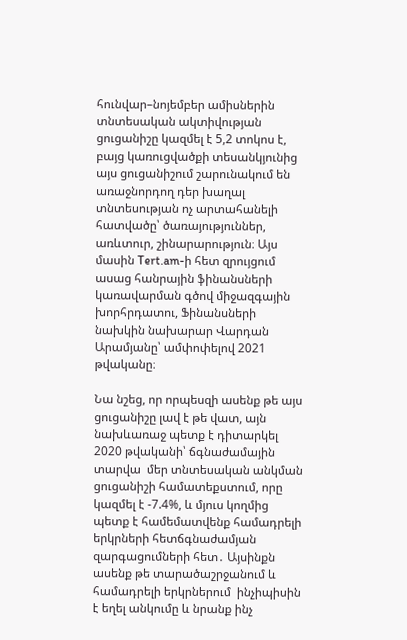հունվար–նոյեմբեր ամիսներին տնտեսական ակտիվության ցուցանիշը կազմել է 5,2 տոկոս է, բայց կառուցվածքի տեսանկյունից այս ցուցանիշում շարունակում են առաջնորդող դեր խաղալ տնտեսության ոչ արտահանելի հատվածը՝ ծառայություններ, առևտուր, շինարարություն։ Այս մասին Tert.am-ի հետ զրույցում ասաց հանրային ֆինանսների կառավարման գծով միջազգային խորհրդատու, Ֆինանսների նախկին նախարար Վարդան Արամյանը՝ ամփոփելով 2021 թվականը։

Նա նշեց, որ որպեսզի ասենք թե այս ցուցանիշը լավ է թե վատ, այն նախևառաջ պետք է դիտարկել  2020 թվականի՝ ճգնաժամային տարվա  մեր տնտեսական անկման ցուցանիշի համատեքստում, որը կազմել է -7.4%, և մյուս կողմից պետք է համեմատվենք համադրելի երկրների հետճգնաժամյան զարգացումների հետ․ Այսինքն ասենք թե տարածաշրջանում և համադրելի երկրներում  ինչիպիսին է եղել անկումը և նրանք ինչ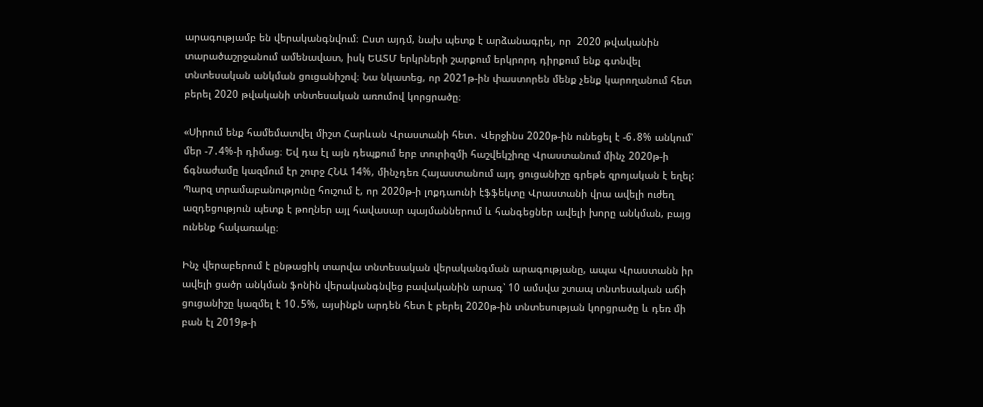արագությամբ են վերականգնվում։ Ըստ այդմ, նախ պետք է արձանագրել, որ  2020 թվականին տարածաշրջանում ամենավատ, իսկ ԵԱՏՄ երկրների շարքում երկրորդ դիրքում ենք գտնվել տնտեսական անկման ցուցանիշով։ Նա նկատեց, որ 2021թ-ին փաստորեն մենք չենք կարողանում հետ բերել 2020 թվականի տնտեսական առումով կորցրածը։

«Սիրում ենք համեմատվել միշտ Հարևան Վրաստանի հետ․ Վերջինս 2020թ-ին ունեցել է -6․8% անկում՝ մեր -7․4%-ի դիմաց։ Եվ դա էլ այն դեպքում երբ տուրիզմի հաշվեկշիռը Վրաստանում մինչ 2020թ-ի ճգնաժամը կազմում էր շուրջ ՀՆԱ 14%, մինչդեռ Հայաստանում այդ ցուցանիշը գրեթե զրոյական է եղել: Պարզ տրամաբանությունը հուշում է, որ 2020թ-ի լոքդաունի էֆֆեկտը Վրաստանի վրա ավելի ուժեղ ազդեցություն պետք է թողներ այլ հավասար պայմաններում և հանգեցներ ավելի խորը անկման, բայց ունենք հակառակը։

Ինչ վերաբերում է ընթացիկ տարվա տնտեսական վերականգման արագությանը, ապա Վրաստանն իր ավելի ցածր անկման ֆոնին վերականգնվեց բավականին արագ՝ 10 ամսվա շտապ տնտեսական աճի ցուցանիշը կազմել է 10․5%, այսինքն արդեն հետ է բերել 2020թ-ին տնտեսության կորցրածը և դեռ մի բան էլ 2019թ-ի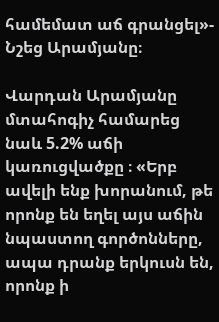համեմատ աճ գրանցել»- Նշեց Արամյանը։

Վարդան Արամյանը մտահոգիչ համարեց նաև 5.2% աճի կառուցվածքը ։ «Երբ ավելի ենք խորանում, թե որոնք են եղել այս աճին նպաստող գործոնները, ապա դրանք երկուսն են, որոնք ի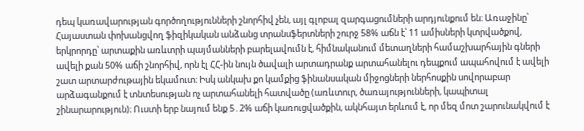դեպ կառավարության գործողությունների շնորհիվ չեն, այլ գլոբալ զարգացումների արդյունքում են։ Առաջինը՝ Հայաստան փոխանցվող ֆիզիկական անձանց տրանսֆերտների շուրջ 58% աճն է՝ 11 ամիսների կտրվածքով, երկրորդը՝ արտաքին առևտրի պայմանների բարելավումն է, հիմնականում մետաղների համաշխարհային գների ավելի քան 50% աճի շնորհիվ, որն էլ ՀՀ-ին նույն ծավալի արտադրանք արտահանելու դեպքում ապահովում է ավելի շատ արտարժութային եկամուտ։ Իսկ անկախ քո կամքից ֆինանսական միջոցների ներհոսքին սովորաբար արձագանքում է տնտեսության ոչ արտահանելի հատվածը (առևտուր, ծառայությունների, կապիտալ շինարարություն)։ Ուստի երբ նայում ենք 5․2% աճի կառուցվածքին, ակնհայտ երևում է, որ մեզ մոտ շարունակվում է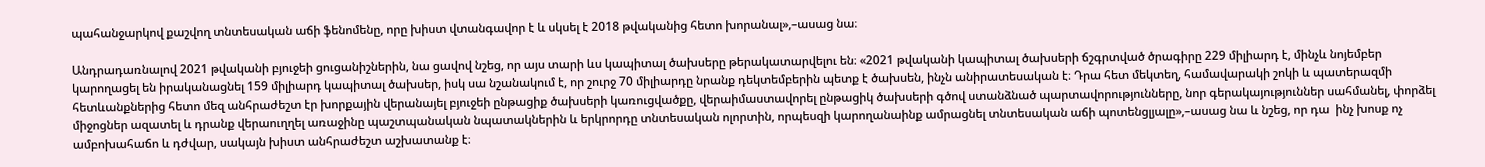պահանջարկով քաշվող տնտեսական աճի ֆենոմենը, որը խիստ վտանգավոր է և սկսել է 2018 թվականից հետո խորանալ»,–ասաց նա։

Անդրադառնալով 2021 թվականի բյուջեի ցուցանիշներին, նա ցավով նշեց, որ այս տարի ևս կապիտալ ծախսերը թերակատարվելու են։ «2021 թվականի կապիտալ ծախսերի ճշգրտված ծրագիրը 229 միլիարդ է, մինչև նոյեմբեր կարողացել են իրականացնել 159 միլիարդ կապիտալ ծախսեր, իսկ սա նշանակում է, որ շուրջ 70 միլիարդը նրանք դեկտեմբերին պետք է ծախսեն, ինչն անիրատեսական է։ Դրա հետ մեկտեղ, համավարակի շոկի և պատերազմի հետևանքներից հետո մեզ անհրաժեշտ էր խորքային վերանայել բյուջեի ընթացիք ծախսերի կառուցվածքը, վերաիմաստավորել ընթացիկ ծախսերի գծով ստանձնած պարտավորությունները, նոր գերակայություններ սահմանել, փորձել միջոցներ ազատել և դրանք վերաուղղել առաջինը պաշտպանական նպատակներին և երկրորդը տնտեսական ոլորտին, որպեսզի կարողանաինք ամրացնել տնտեսական աճի պոտենցլյալը»,–ասաց նա և նշեց, որ դա  ինչ խոսք ոչ ամբոխահաճո և դժվար, սակայն խիստ անհրաժեշտ աշխատանք է։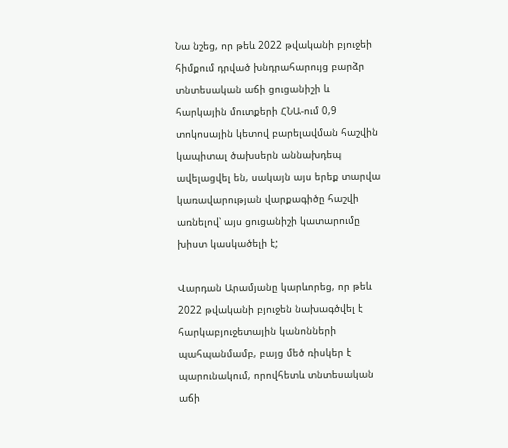Նա նշեց, որ թեև 2022 թվականի բյուջեի հիմքում դրված խնդրահարույց բարձր տնտեսական աճի ցուցանիշի և հարկային մուտքերի ՀՆԱ-ում 0,9 տոկոսային կետով բարելավման հաշվին կապիտալ ծախսերն աննախդեպ ավելացվել են, սակայն այս երեք տարվա կառավարության վարքագիծը հաշվի առնելով՝ այս ցուցանիշի կատարումը խիստ կասկածելի է;

Վարդան Արամյանը կարևորեց, որ թեև 2022 թվականի բյուջեն նախագծվել է հարկաբյուջետային կանոնների պահպանմամբ, բայց մեծ ռիսկեր է պարունակում, որովհետև տնտեսական աճի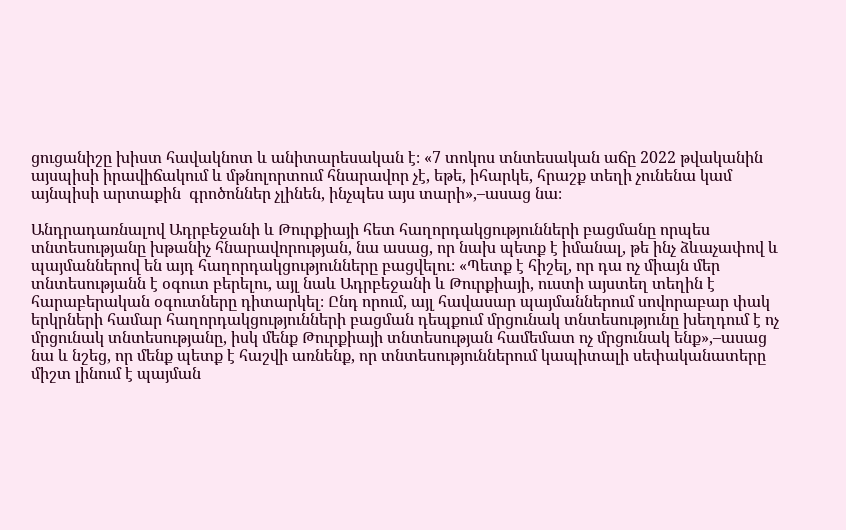ցուցանիշը խիստ հավակնոտ և անիտարեսական է։ «7 տոկոս տնտեսական աճը 2022 թվականին այսպիսի իրավիճակում և մթնոլորտում հնարավոր չէ, եթե, իհարկե, հրաշք տեղի չունենա կամ այնպիսի արտաքին  գրոծոններ չլինեն, ինչպես այս տարի»,–ասաց նա։

Անդրադառնալով Ադրբեջանի և Թուրքիայի հետ հաղորդակցությունների բացմանը որպես տնտեսությանը խթանիչ հնարավորության, նա ասաց, որ նախ պետք է իմանալ, թե ինչ ձևաչափով և պայմաններով են այդ հաղորդակցությունները բացվելու։ «Պետք է հիշել, որ դա ոչ միայն մեր տնտեսությանն է օգուտ բերելու, այլ նաև Ադրբեջանի և Թուրքիայի, ուստի այստեղ տեղին է հարաբերական օգուտները դիտարկել։ Ընդ որում, այլ հավասար պայմաններում սովորաբար փակ երկրների համար հաղորդակցությունների բացման դեպքում մրցունակ տնտեսությունը խեղդում է ոչ մրցունակ տնտեսությանը, իսկ մենք Թուրքիայի տնտեսության համեմատ ոչ մրցունակ ենք»,–ասաց նա և նշեց, որ մենք պետք է հաշվի առնենք, որ տնտեսություններում կապիտալի սեփականատերը միշտ լինում է պայման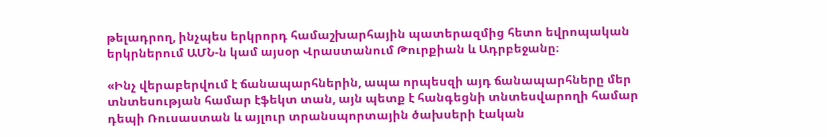թելադրող, ինչպես երկրորդ համաշխարհային պատերազմից հետո եվրոպական երկրներում ԱՄՆ-ն կամ այսօր Վրաստանում Թուրքիան և Ադրբեջանը։

«Ինչ վերաբերվում է ճանապարհներին, ապա որպեսզի այդ ճանապարհները մեր տնտեսության համար էֆեկտ տան, այն պետք է հանգեցնի տնտեսվարողի համար դեպի Ռուսաստան և այլուր տրանսպորտային ծախսերի էական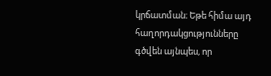կրճատման։ Եթե հիմա այդ հաղորդակցությունները գծվեն այնպես, որ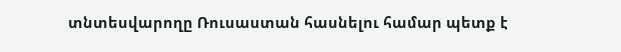տնտեսվարողը Ռուսաստան հասնելու համար պետք է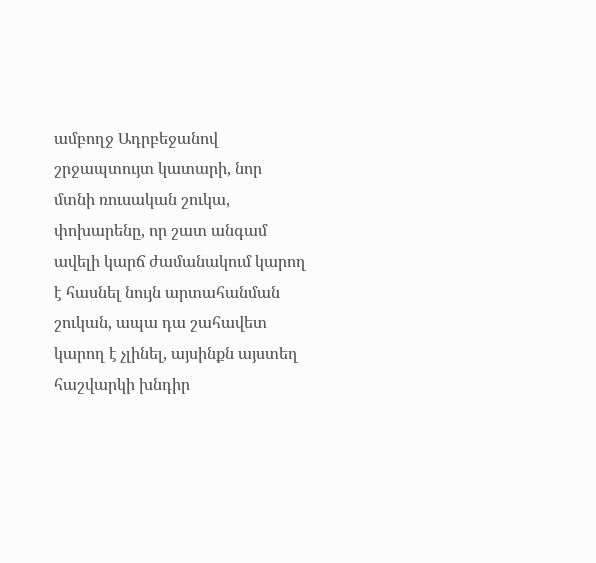ամբողջ Ադրբեջանով շրջապտույտ կատարի, նոր մտնի ռուսական շուկա, փոխարենը, որ շատ անգամ ավելի կարճ ժամանակում կարող է հասնել նույն արտահանման շուկան, ապա դա շահավետ կարող է չլինել, այսինքն այստեղ հաշվարկի խնդիր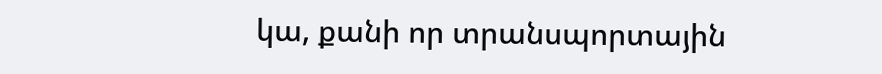կա, քանի որ տրանսպորտային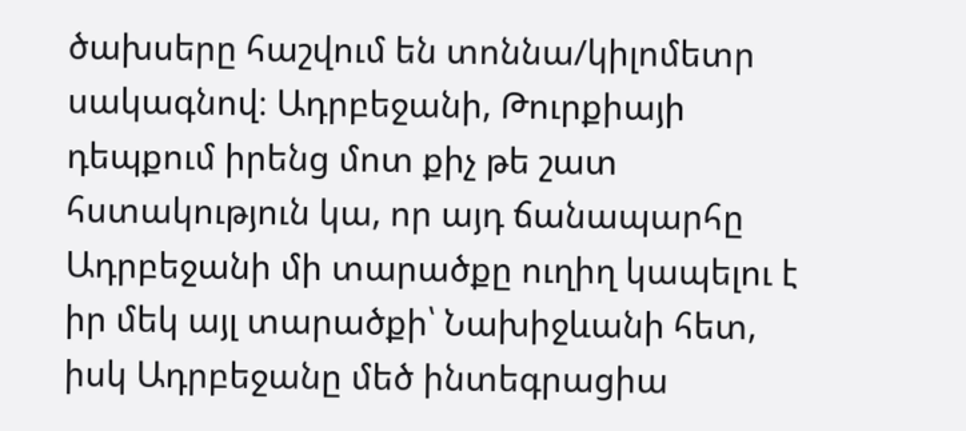ծախսերը հաշվում են տոննա/կիլոմետր սակագնով։ Ադրբեջանի, Թուրքիայի դեպքում իրենց մոտ քիչ թե շատ հստակություն կա, որ այդ ճանապարհը Ադրբեջանի մի տարածքը ուղիղ կապելու է իր մեկ այլ տարածքի՝ Նախիջևանի հետ, իսկ Ադրբեջանը մեծ ինտեգրացիա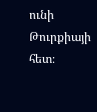ունի Թուրքիայի հետ։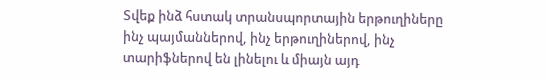Տվեք ինձ հստակ տրանսպորտային երթուղիները ինչ պայմաններով, ինչ երթուղիներով, ինչ տարիֆներով են լինելու և միայն այդ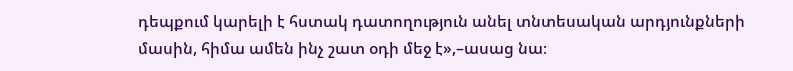դեպքում կարելի է հստակ դատողություն անել տնտեսական արդյունքների մասին, հիմա ամեն ինչ շատ օդի մեջ է»,–ասաց նա։